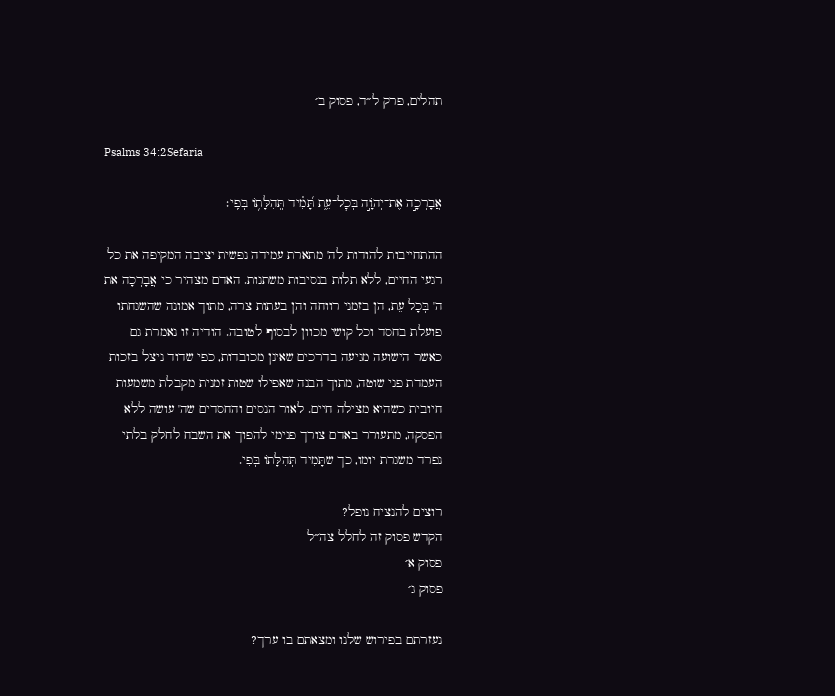תהלים, פרק ל״ד, פסוק ב׳

Psalms 34:2Sefaria

אֲבָרְכָ֣ה אֶת־יְהֹוָ֣ה בְּכׇל־עֵ֑ת תָּ֝מִ֗יד תְּֽהִלָּת֥וֹ בְּפִֽי׃

ההתחייבות להודות לה' מתארת עמידה נפשית יציבה המקיפה את כל רגעי החיים, ללא תלות בנסיבות משתנות. האדם מצהיר כי אֲבָרְכָה את ה' בְּכָל עֵת, הן בזמני רווחה והן בעתות צרה, מתוך אמונה שהשגחתו פועלת בחסד וכל קושי מכוון לבסוף לטובה. הודיה זו נאמרת גם כאשר הישועה מגיעה בדרכים שאינן מכובדות, כפי שדוד ניצל בזכות העמדת פני שוטה, מתוך הבנה שאפילו שטות זמנית מקבלת משמעות חיובית כשהיא מצילה חיים. לאור הנסים והחסדים שה' עושה ללא הפסקה, מתעורר באדם צורך פנימי להפוך את השבח לחלק בלתי נפרד משגרת יומו, כך שתָּמִיד תְּהִלָּתוֹ בְּפִי.

רוצים להנציח נופל?
הקדש פסוק זה לחלל צה״ל
פסוק א׳
פסוק ג׳

נעזרתם בפירוש שלנו ומצאתם בו ערך?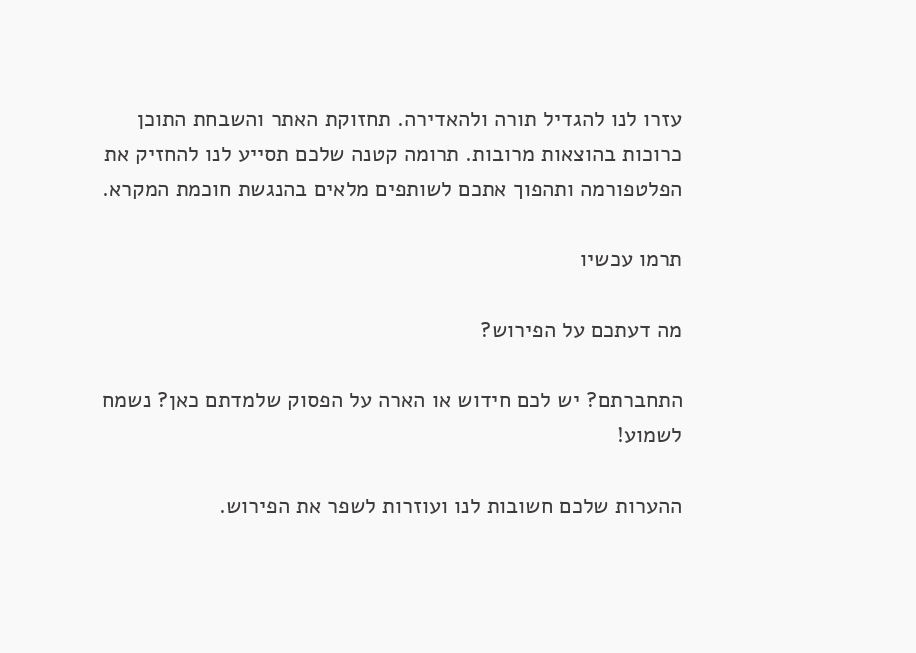עזרו לנו להגדיל תורה ולהאדירה. תחזוקת האתר והשבחת התוכן כרוכות בהוצאות מרובות. תרומה קטנה שלכם תסייע לנו להחזיק את הפלטפורמה ותהפוך אתכם לשותפים מלאים בהנגשת חוכמת המקרא.

תרמו עכשיו

מה דעתכם על הפירוש?

התחברתם? יש לכם חידוש או הארה על הפסוק שלמדתם כאן? נשמח לשמוע!

ההערות שלכם חשובות לנו ועוזרות לשפר את הפירוש.